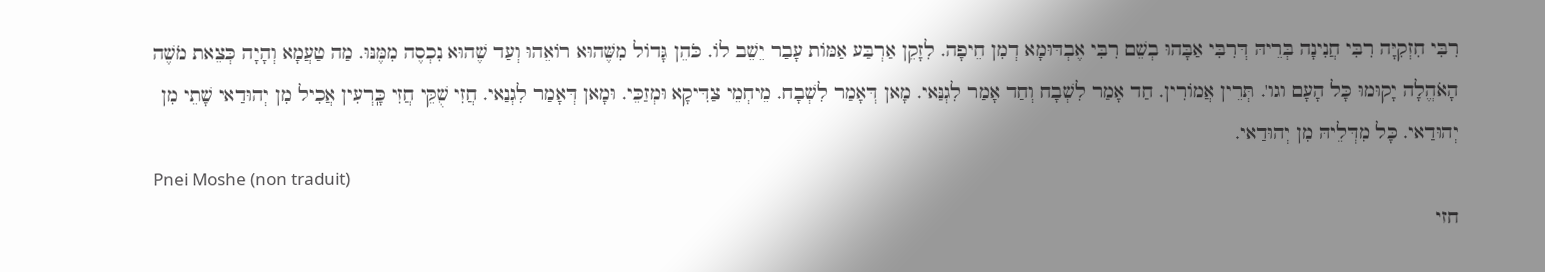רִבִּי חִזְקִיָּה רִבִּי חֲנִינָה בְּרֵיהּ דְּרִבִּי אַבָּהוּ בְשֵׁם רִבִּי אֶבְדּוּמָא דְמִן חֵיפָה. לִזָקֵן אַרְבַּע אַמּוֹת עָבַר יֵשֵׁב לוֹ. כֹּהֵן גָּדוֹל מִשֶּׁהוּא רוֹאֵהוּ וְעַד שֶׁהוּא נִכְסֶה מִמֶּנּוּ. מַה טַעֲמָא וְהָיָה כְּצֵאת מֹשֶׁה הָאֹהֱלָה יָקוּמוּ כָּל הָעָם וגו'. תְּרֵין אֲמוֹרִין. חַד אָמַר לִשְׁבָח וְחַד אָמַר לִגְנַּאי. מָאן דְּאָמַר לִשְׁבָח. מֵיחְמֵי צַדִּיקָא וּמְזַכֵּי. וּמָאן דְּאָמַר לִגְנַאי. חֲזִי שֻׁקֵּי חֲזִי כָּֽרְעִין אֲכִיל מִן יְהוּדַאי שָׁתֵי מִן יְהוּדַאי. כָּל מִדְּלֵיהּ מִן יְהוּדַאי.
Pnei Moshe (non traduit)
חזי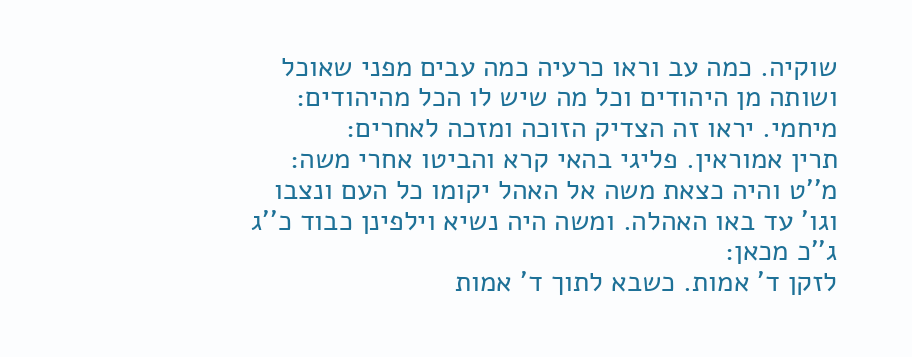שוקיה. כמה עב וראו כרעיה כמה עבים מפני שאוכל ושותה מן היהודים וכל מה שיש לו הכל מהיהודים:
מיחמי. יראו זה הצדיק הזוכה ומזכה לאחרים:
תרין אמוראין. פליגי בהאי קרא והביטו אחרי משה:
מ''ט והיה כצאת משה אל האהל יקומו כל העם ונצבו וגו' עד באו האהלה. ומשה היה נשיא וילפינן כבוד כ''ג ג''כ מכאן:
לזקן ד' אמות. כשבא לתוך ד' אמות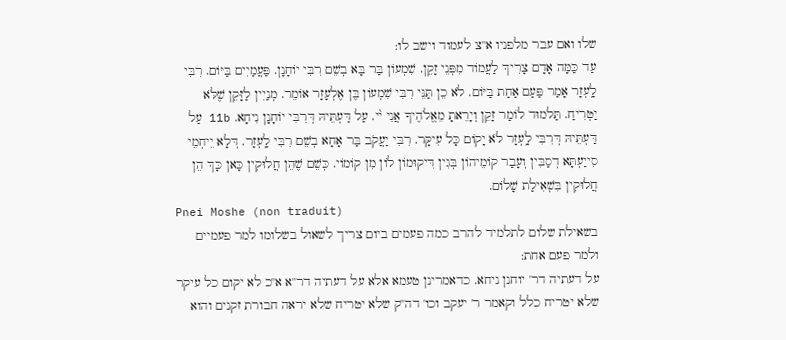שלו ואם עבר מלפניו א''צ לעמוד וישב לו:
עַד כַּמָּה אָדָם צָרִיךְ לַעֲמוֹד מִפְּנֵי זָקֵן. שִׁמְעוֹן בַּר בָּא בְשֵׁם רִבִּי יוֹחָנָן. פַּעֲמַיִים בַּיּוֹם. רִבִּי לָֽעְזָר אָמַר פַּעַם אַחַת בַּיּוֹם. לֹא כֵן תַּנֵּי רִבִּי שִׁמְעוֹן בֶּן אֶלְעָזָר אוֹמֵר. מְנַיִין לַזָּקֵן שֶׁלֹּא יַטְרִיחַ. תַּלמוּד לוֹמַר זָקֵן וְיָרֵאתָ מֵאֱלֹהֶיךָ אֲנִי י֨י. עַל דַּעְתֵּיהּ דְּרִבִּי יוֹחָנָן נִיחָא. 11b עַל דַּעְתֵּיהּ דְּרִבִּי לָֽעְזָר לֹא יָקוֹם כָּל עִיקָּר. רִבִּי יַעֲקֹב בַּר אָחָא בְשֵׁם רִבִּי לָֽעְזָר. דְּלָא יֵיחְמֵי סִייַעְתָּא דְסַבִּין וְעָבַר קוֹמֵיהוֹן בְּגִין דִּיקוּמוֹן לוֹן מִן קוֹמוֹי. כְּשֵׁם שֶׁהֵן חֲלוּקִין כָּאן כָּךְ הֵן חֲלוּקִין בִּשְׁאִילַת שָׁלוֹם.
Pnei Moshe (non traduit)
בשאילת שלום לתלמיד להרב כמה פעמים ביום צריך לשאול בשלומו למר פעמיים ולמר פעם אחת:
על דעתיה דר' יוחנן ניחא. כדאמרינן טעמא אלא על דעתיה דר''א א''כ לא יקום כל עיקר שלא יטריח כלל וקאמר ר' יעקב וכו' דה''ק שלא יטריח שלא יראה חבורת זקנים והוא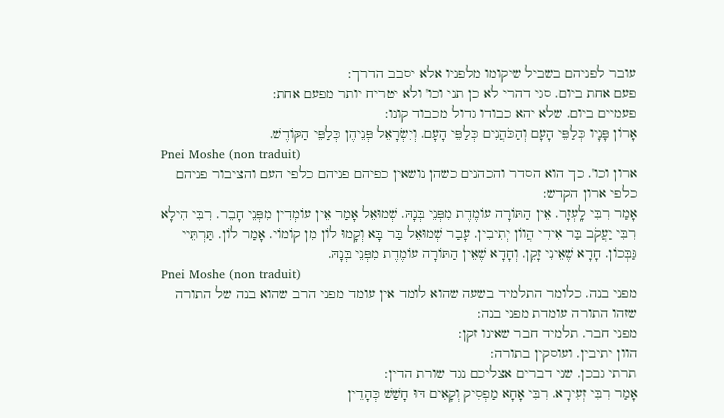עובר לפניהם בשביל שיקומו מלפניו אלא יסבב הדרך:
פעם אחת ביום. סגי דהרי לא כן תני וכו' ולא יטריח יותר מפעם אחת:
פעמיים ביום. שלא יהא כבודו גדול מכבוד קונו:
אָרוֹן פָּנָיו כְּלַפֵּי הָעָם וְהַכֹּהֲנִים כְּלַפֵּי הָעָם. וְיִשְׂרָאֵל פְּנֵיהֶן כְּלַפֵּי הַקּוֹדֶשׁ.
Pnei Moshe (non traduit)
ארון וכו'. כך הוא הסדר והכהנים כשהן נושאין כפיהם פניהם כלפי העם והציבור פניהם כלפי ארון הקדש:
אָמַר רִבִּי לָֽעְזָר. אֵין הַתּוֹרָה עוֹמֶדֶת מִפְּנֵי בְּנָהּ. שְׁמוּאֵל אָמַר אֵין עוֹמְדִין מִפְּנֵי חָבֵר. רִבִּי הִילָא רִבִּי יַעֲקֹב בַּר אִידִי הֲווֹן יְתִיבִין. עָבַר שְׁמוּאֵל בַּר בָּא וְקָמוּ לוֹן מִן קוֹמוֹי. אָמַר לוֹן. תַּרְתֵּיי גַּבְּכוֹן. חָדָא שֶׁאֵינִי זָקֵן. וְחָדָא שֶׁאֵין הַתּוֹרָה עוֹמֶדֶת מִפְּנֵי בְּנָהּ.
Pnei Moshe (non traduit)
מפני בנה. כלומר התלמיד בשעה שהוא לומד אין עומד מפני הרב שהוא בנה של התורה שזהו התורה עומדת מפני בנה:
מפני חבר. תלמיד חבר שאינו זקן:
הוון יתיבין. ועוסקין בתורה:
תרתי גבכן. שני דברים אצליכם נגד שורת הדין:
אָמַר רִבִּי זְעִירָא. רִבִּי אָחָא מַפְסִיק וְקָאִים דּוּ חָשַׁשׁ כְּהָדֵין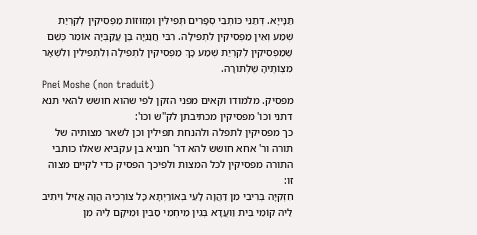תַּנָּייָא. דְּתַנֵּי כּוֹתְבֵי סְפָרִים תְּפִילִּין וּמְזוּזוֹת מַפְסִיקִין לְקִרְיַת שְׁמַע וְאֵין מַפְסִיקִין לִתְפִילָה. רִבִּי חֲנַנְיָה בֶּן עֲקַבְּיָה אוֹמֵר כְּשֵׁם שֶׁמַּפְסִיקִין לְקִרְיַת שְׁמַע כָּךְ מַפְסִיקִין לִתְפִילָה וְלִתְפִילִין וְלִשְׁאָר מִצְוֹתֶיהָ שֶׁלְתּוֹרָה.
Pnei Moshe (non traduit)
מפסיק. מלמודו וקאים מפני הזקן לפי שהוא חושש להאי תנא דתני וכו' מפסיקין מכתיבתן לק''ש וכו':
כך מפסיקין לתפלה ולהנחת תפילין וכן לשאר מצותיה של תורה ור' אחא חושש להא דר' חנניא בן עקביא שאלו כותבי התורה מפסיקין לכל המצות ולפיכך הפסיק כדי לקיים מצוה זו:
חִזְקִיָּה בְּרִיבִי מִן דַּהֲוָה לָעֵי בְּאוֹרַיְתָא כָּל צוֹרְכֵיהּ הֲוָה אֲזִיל וִיתִיב לֵיהּ קוֹמֵי בֵּית וַועֲדָא בְּגִין מֵיחְמֵי סַבִּין וּמֵיקָם לֵיהּ מִן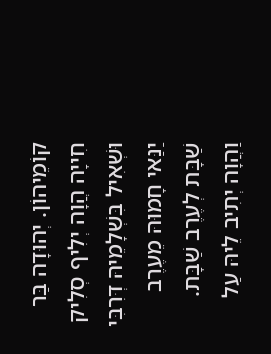קוֹמֵיהוֹן. יְהוּדָה בַּר חִייָה הֲוָה יְלִיף סְלִיק וּשְׁאִיל בִּשְׁלָמֵיהּ דְּרִבִּי יַנַּאי חָמוּהּ מֵעֶרֶב שַׁבָּת לְעֶרֶב שַׁבָּת. וַהֲוָה יְתִיב לֵיהּ עַל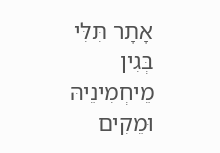אָתָר תִּלִּי בְּגִין מֵיחְמִינֵיהּ וּמֵקִים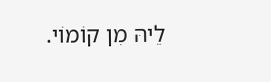לֵיהּ מִן קוֹמוֹי.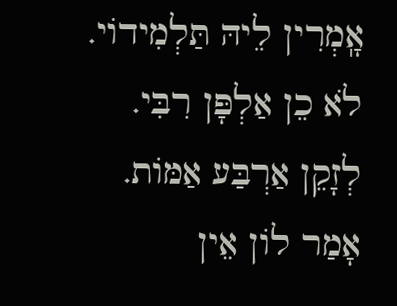אָֽמְרִין לֵיהּ תַּלְמִידוֹי. לֹא כֵן אַלְפָּן רִבִּי. לְזָקֵן אַרְבַּע אַמּוֹת. אָמַר לוֹן אֵין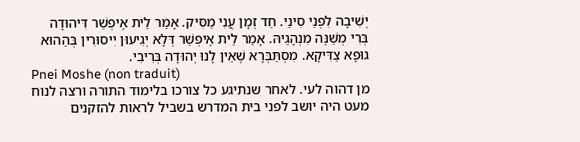יְשִׁיבָה לִפְנֵי סִינַי. חַד זְמָן עֲנִי מַסִּיק. אָמַר לֵית אֶיפְשַׁר דִּיהוּדָה בְּרִי מְשַׁנֶּה מִנְהָגֵיהּ. אָמַר לֵית אֶיפְשַׁר דְּלָא יְגִיעוּן יִיסוּרִין בְּהַהוּא גוּפָא צַדִּיקָא. מִסְתַּבְּרָא שֶׁאֵין לָנוּ יְהוּדָה בְּרִיבִי.
Pnei Moshe (non traduit)
מן דהוה לעי. לאחר שנתיגע כל צורכו בלימוד התורה ורצה לנוח מעט היה יושב לפני בית המדרש בשביל לראות להזקנים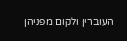העוברין ולקום מפניהן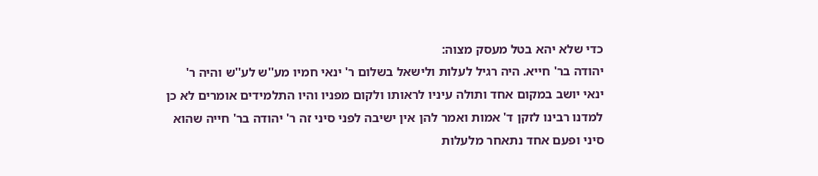כדי שלא יהא בטל מעסק מצוה:
יהודה בר' חייא. היה רגיל לעלות ולישאל בשלום ר' ינאי חמיו מע''ש לע''ש והיה ר' ינאי יושב במקום אחד ותולה עיניו לראותו ולקום מפניו והיו התלמידים אומרים לא כן למדנו רבינו לזקן ד' אמות ואמר להן אין ישיבה לפני סיני זה ר' יהודה בר' חייה שהוא סיני ופעם אחד נתאחר מלעלות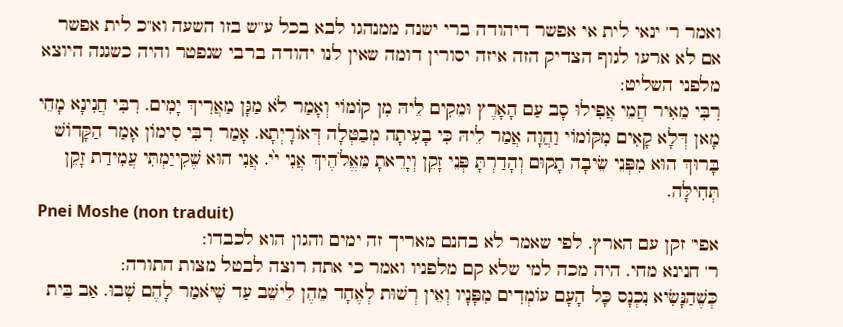ואמר ר' ינאי לית אי אפשר דיהודה ברי ישנה ממנהגו לבא בכל ע''ש בזו השעה וא''כ לית אפשר אם לא ארעו לגוף הצדיק הזה איזה יסורין דומה שאין לנו יהודה ברבי שנפטר והיה כשגגה היוצא מלפני השליט:
רִבִּי מֵאִיר חֲמֵי אֲפִילוּ סָב עַם הָאָרֶץ וּמֵקִים לֵיהּ מִן קוֹמוֹי וְאָמַר לֹא מַגָּן מַאֲרִיךְ יָמִים. רִבִּי חֲנִינָא מָחֵי מָאן דְּלָא קָאִים מִקּוֹמוֹי וַהֲוָה אֲמַר לֵיהּ כִּי בָעִיתָה מְבַטְּלָה דְּאוֹרָיְתָא. אָמַר רִבִּי סִימוֹן אָמַר הַקָּדוֹשׁ בָּרוּךְ הוּא מִפְּנֵי שֵׂיבָה תָקוּם וְהָדַרְתָּ פְּנֵי זָקֵן וְיָרֵאתָ מֵּאֱלֹהֶיךְ אֲנִי י֙י. אֲנִי הוּא שֶׁקִייַמְתִּי עֲמִידַת זָקֵן תְּחִילָּה.
Pnei Moshe (non traduit)
אפי' זקן עם הארץ. לפי שאמר לא בחנם מאריך זה ימים והגון הוא לכבדו:
ר' חנינא מחי. היה מכה למי שלא קם מלפניו ואמר כי אתה רוצה לבטל מצות התורה:
כְּשֶׁהַנָּשִׂיא נִכְנָס כָּל הָעָם עוֹמְדִים מִפָּנָיו וְאֵין רְשׁוּת לְאֶחָד מֵהֶן לֵישֵׁב עַד שֶׁיֹּאמַר לָהֶם שְׁבוּ. אַב בֵּית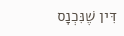דִּין שֶׁנִּכְנָס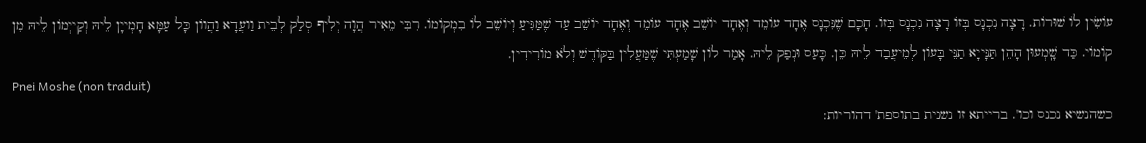עוֹשִׂין לוֹ שׁוּרוֹת. רָצָה נִכְנָס בְּזוֹ רָצָה נִכְנָס בְּזוֹ. חָכָם שֶׁנִּכְנָס אֶחָד עוֹמֵד וְאֶחָד יוֹשֵׁב אֶחָד עוֹמֵד וְאֶחָד יוֹשֵׁב עַד שֶׁמַּגִּיעַ וְיוֹשֵׁב לוֹ בִמְקוֹמוֹ. רִבִּי מֵאִיר הֲוָה יְלִיף סְלַק לְבֵית וַועֲדָא וַהֲווֹן כָּל עַמָּא חָמְייָן לֵיהּ וְקַייְמוֹן לֵיהּ מִן קוֹמוֹי. כַּד שָֽׁמְעוּן הָהֵן תַּנָּייָא תַנֵּי בָּעוֹן לְמֵיעֲבַד לֵיהּ כֵּן. כָּעַס וּנְפַק לֵיהּ. אָמַר לוֹן שָׁמַעְתִּי שֶׁמַּעֲלִין בַּקּוֹדֶשׁ וְלֹא מוֹרִידִין.
Pnei Moshe (non traduit)
כשהנשיא נכנס וכו'. ברייתא זו נשנית בתוספת' דהוריות: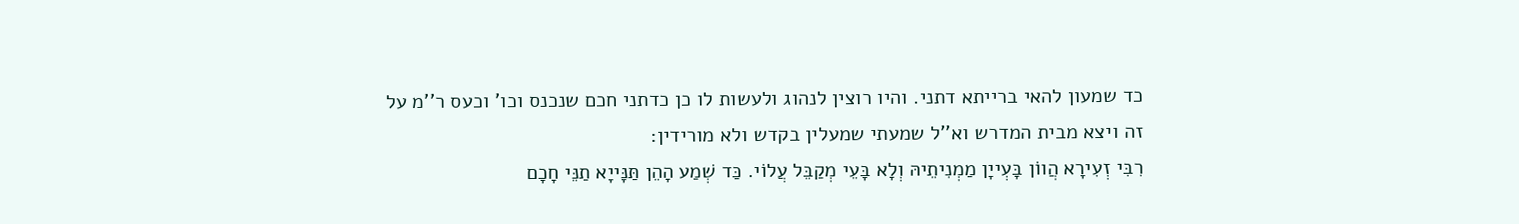כד שמעון להאי ברייתא דתני. והיו רוצין לנהוג ולעשות לו כן כדתני חכם שנכנס וכו' וכעס ר''מ על זה ויצא מבית המדרש וא''ל שמעתי שמעלין בקדש ולא מורידין:
רִבִּי זְעִירָא הֲווֹן בָּעְייָן מַמְנִיתֵיהּ וְלָא בָּעֵי מְקַבֵּל עֲלוֹי. כַּד שְׁמַע הָהֵן תַּנָּייָא תַנֵּי חָכָם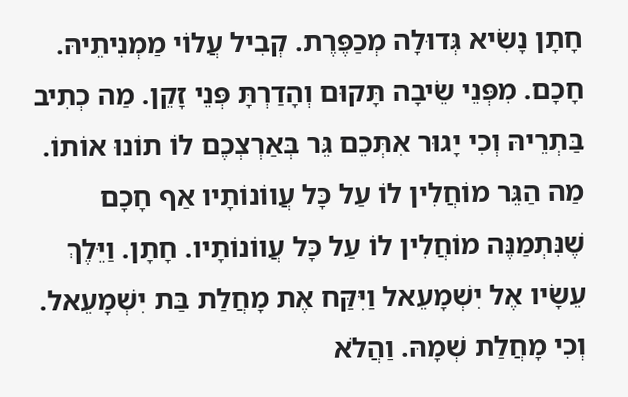חָתָן נָשִׂיא גְּדוּלָה מְכַפֶּרֶת. קְבִיל עֲלוֹי מַמְנִיתֵיהּ. חָכָם. מִפְּנֵי שֵׂיבָה תָּקוּם וְהָדַרְתָּ פְּנֵי זָקֵן. מַה כְתִיב בַּתְרֵיהּ וְכִי יָגוּר אִתְּכֵם גֵּר בְּאַרְצְכֶם לוֹ תוֹנוּ אוֹתוֹ. מַה הַגֵּר מוֹחֲלִין לוֹ עַל כָּל עֲווֹנוֹתָיו אַף חָכָם שֶׁנִּתְמַנֶּה מוֹחֲלִין לוֹ עַל כָּל עֲווֹנוֹתָיו. חָתָן. וַיֵּלֶךְ עֵשָׂיו אֶל יִשְׁמָעֵאל וַיִּקַּח אֶת מָחֲלַת בַּת יִשְׁמָעֵאל. וְכִי מָחֲלַת שְׁמָהּ. וַהֲלֹא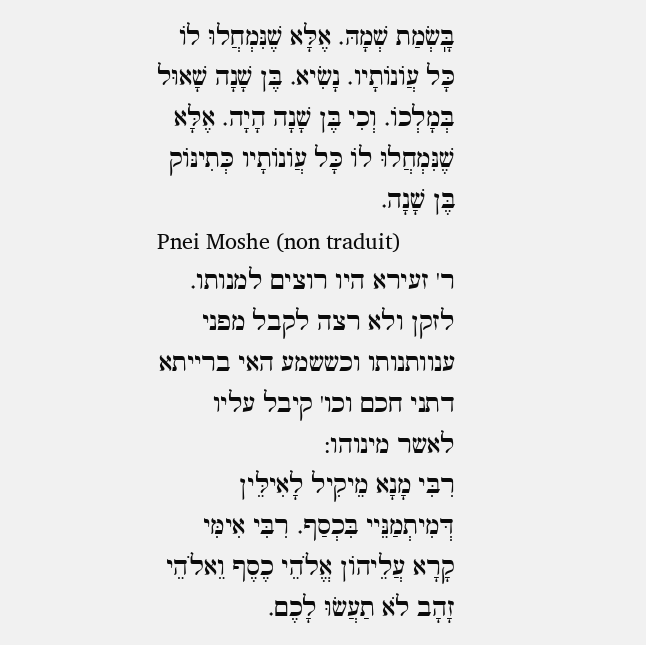בָּֽשְׂמַת שְׁמָהּ. אֶלָּא שֶׁנִּמְחֲלוּ לוֹ כָּל עֲוֹנוֹתָיו. נָשִׂיא. בֶּן שָׁנָה שָׁאוּל בְּמָלְכוֹ. וְכִי בֶּן שָׁנָה הָיָה. אֶלָּא שֶׁנִּמְחֲלוּ לוֹ כָּל עֲוֹנוֹתָיו כְּתִינּוֹק בֶּן שָׁנָה.
Pnei Moshe (non traduit)
ר' זעירא היו רוצים למנותו. לזקן ולא רצה לקבל מפני ענוותנותו וכששמע האי ברייתא דתני חכם וכו' קיבל עליו לאשר מינוהו:
רִבִּי מָנָא מֵיקִיל לָאִילֵּין דְּמִיתְמַנֵּיי בִּכְסַף. רִבִּי אִימִּי קָרָא עֲלֵיהוֹן אֱלֹהֵי כֶסֶף וֵאלֹהֵי זָהָב לֹא תַעֲשׂוּ לָכֶם.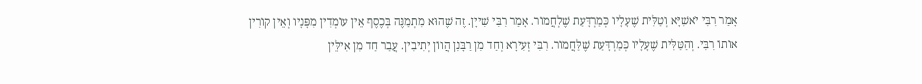אָמַר רִבִּי יֹאשִׁיָּא וְטַלִּית שֶׁעָלָיו כְּמַרְדָּעַת שֶׁלְחֲמוֹר. אָמַר רִבִּי שִׁייָן. זֶה שֶׁהוּא מִתְמַנֶּה בְּכֶסֶף אֵין עוֹמְדִין מִפָּנָיו וְאֵין קוֹרִין אוֹתוֹ רִבִּי. וְהַטַּלִּית שֶׁעָלָיו כְּמַרְדָּעַת שֶׁלַּחֲמוֹר. רִבִּי זְעִירָא וְחַד מִן רַבָּנִן הֲווֹן יְתִיבִין. עֲבַר חַד מִן אִילֵּין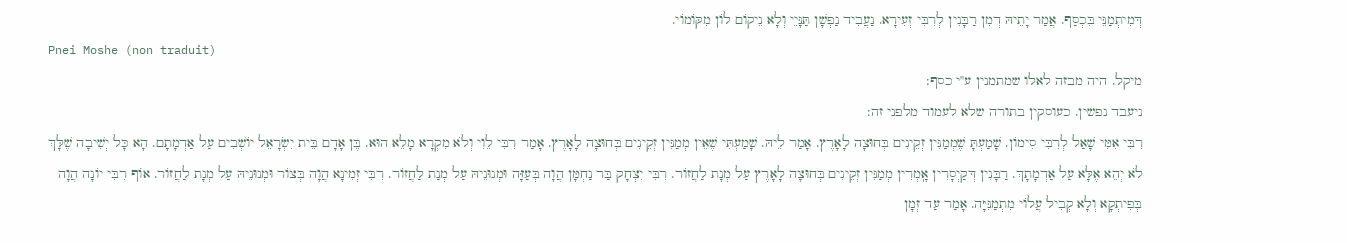דְּמִיתְמַנֵּי בִּכְסַף. אֲמַר יָתֵיהּ דְמִן רַבָּנִין לְרִבִּי זְעִירָא. נַעֲבִיד נַפְשָׁן תַּנָּיֵי וְלָא נֵיקוֹם לוֹן מִקּוֹמוֹי.
Pnei Moshe (non traduit)
מיקל. היה מבזה לאלו שמתמנין ע''י כסף:
ניעבד נפשין. כעוסקין בתורה שלא לעמוד מלפני זה:
רִבִּי אִמִּי שָׁאַל לְרִבִּי סִימוֹן. שָׁמַעְתָּ שֶׁמְמַנִּין זְקֵינִים בְּחוּצָה לָאָרֶץ. אָמַר לֵיהּ. שָׁמַעְתִּי שֶׁאֵין מְמַנִּין זְקֵינִים בְּחוּצָה לָאָרֶץ. אָמַר רִבִּי לֵוִי וְלֹא מִקְרָא מָלֵא הוּא. בֶּן אָדָם בֵּית יִשְׂרָאֵל יוֹשְׁבִים עַל אַדְמָתָם. הָא כָּל יְשִׁיבָה שֶׁלָּךְ לֹא יְהֵא אֶלָּא עַל אַדְמָתָךְ. רַבָּנִין דְּקַיְסָרִין אָֽמְרִין מְמַנִּין זְקֵינִים בְּחוּצָה לָאָרֶץ עַל מְנָת לַחֲזוֹר. רִבִּי יִצְחָק בַּר נַחְמָּן הֲוָה בְּעַזָּה וּמְנוּנֵיהּ עַל מְנַת לַחֲזוֹר. רִבִּי זְמִינָא הֲוָה בְּצוֹר וּמְנוּנֵיהּ עַל מְנָת לַחֲזוֹר. אוֹף רִבִּי יוֹנָה הֲוָה בְּפִיתְקָא וְלָא קְבִיל עֲלוֹי מִתְמַנִּיָּה. אָמַר עַד זְמָן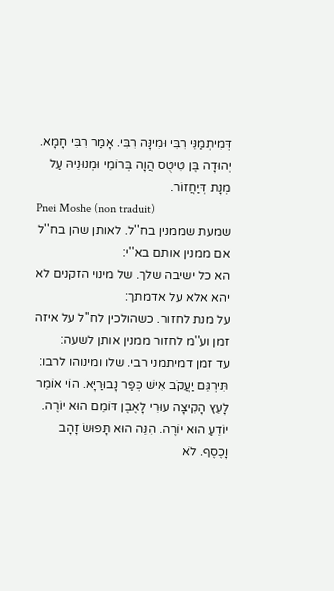דְּמִיתְמַנֵּי רִבִּי וּמִינָּה רִבִּי. אָמַר רִבִּי חָמָא. יְהוּדָה בֶּן טִיטֻס הֲוָה בְּרוֹמֵי וּמְנוּנֵיהּ עַל מְנָת דְּיַחֲזוֹר.
Pnei Moshe (non traduit)
שמעת שממנין בח''ל. לאותן שהן בח''ל אם ממנין אותם בא''י:
הא כל ישיבה שלך. של מינוי הזקנים לא יהא אלא על אדמתך:
על מנת לחזור. כשהולכין לח''ל על איזה זמן וע''מ לחזור ממנין אותן לשעה:
עד זמן דמיתמני רבי. שלו ומינוהו לרבו:
תִּירְגֵּם יַעֲקֹב אִישׁ כְּפַר נָבוּרַיָּא. הוֹי אוֹמֵר לָעֵץ הָקִיצָה עוּרִי לָאֶבֶן דּוֹמֵם הוּא יוֹרֶה. יוֹדֵעַ הוּא יוֹרֶה. הִנֵּה הוּא תָּפוּשׂ זָהָב וָכֶסֶף. לֹא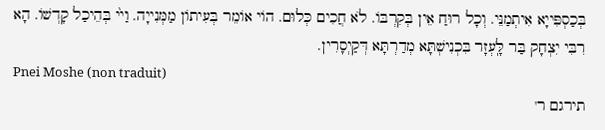בְּכַסְפִּייָא אִיתְמַנֵּי. וְכָל רוּחַ אֵין בְּקִרְבּוֹ. לֹא חֲכִים כְּלוּם. הוֹי אוֹמֵר בְּעִיתוֹן מַמְּנִייָה. וַי֙י בְּהֵיכַל קָדְשׁוֹ. הָא רִבִּי יִצְחָק בַּר לָּֽעְזָר בִּכְנִישְׁתָּא מְדַרְתָּא דְּקַיְסָרִין.
Pnei Moshe (non traduit)
תירגם ר'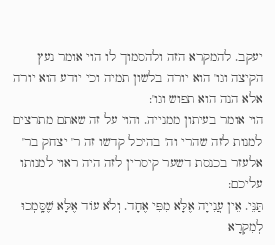יעקב. להמקרא הזה ולהסמוך לו הוי אומר נעץ הקיצה וגו' הוא יורה בלשון תמיה וכי יודע הוא יורה אלא הנה הוא תפוש וגו':
הוי אומר בעיתון ממנייה. והוי על זה שאתם מתרצים למנות לזה שהרי וה' בהיכל קדשו זה ר' יצחק בר' אלעזר בכנסת דשער קיסרין לזה היה ראוי למנותו עליכם:
תַּנֵּי. אֵין עֲנִייָה אֶלָּא מִפִּי אֶחָד. וְלֹא עוֹד אֶלָּא שֶׁסָּֽמְכוּ לְמִקְרָא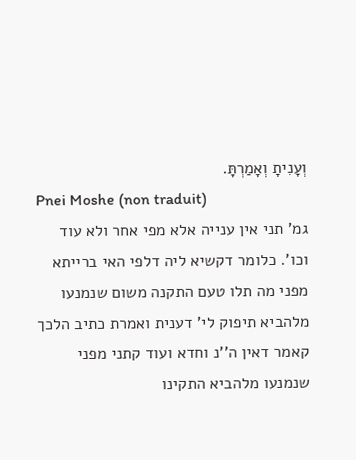וְעָנִיתָ וְאָמַרְתָּ.
Pnei Moshe (non traduit)
גמ' תני אין ענייה אלא מפי אחר ולא עוד וכו'. כלומר דקשיא ליה דלפי האי ברייתא מפני מה תלו טעם התקנה משום שנמנעו מלהביא תיפוק לי' דענית ואמרת כתיב הלכך קאמר דאין ה''נ וחדא ועוד קתני מפני שנמנעו מלהביא התקינו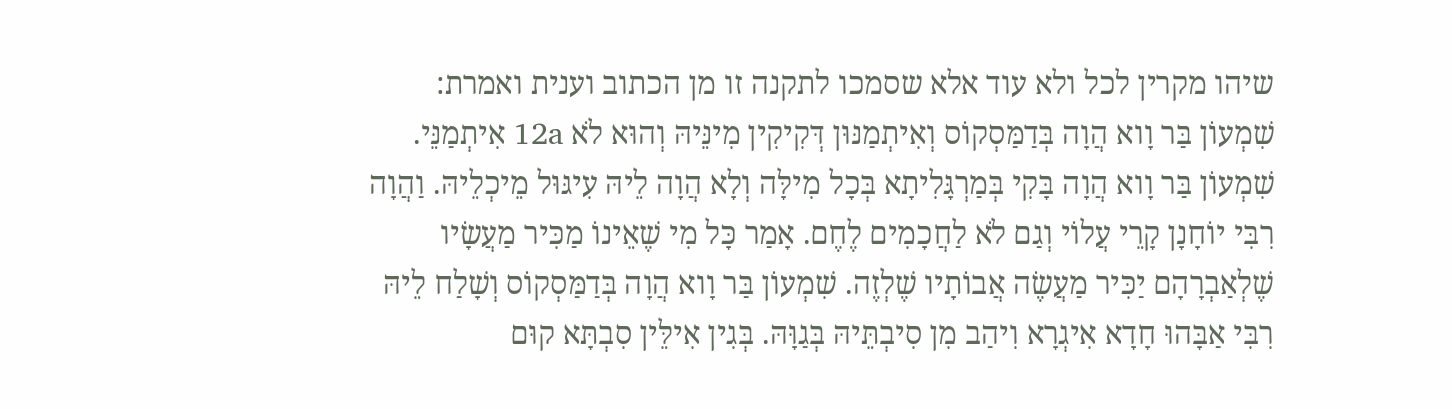שיהו מקרין לכל ולא עוד אלא שסמכו לתקנה זו מן הכתוב וענית ואמרת:
שִׁמְעוֹן בַּר וָוא הֲוָה בְּדַמַּסְקוֹס וְאִיתְמַנּוּן דְּקִיקִין מִינֵּיהּ וְהוּא לֹא 12a אִיתְמַנֵּי. שִׁמְעוֹן בַּר וָוא הֲוָה בָּקִי בְּמַרְגָּלִיתָא בְּכָל מִילָּה וְלָא הֲוָה לֵיהּ עִיגּוּל מֵיכְלֵיהּ. וַהֲוָה רִבִּי יוֹחָנָן קָרֵי עֲלוֹי וְגַם לֹא לַחֲכָמִים לֶחֶם. אָמַר כָּל מִי שֶׁאֵינוֹ מַכִּיר מַעֲשָׂיו שֶׁלְאַבְרָהָם יַכִּיר מַעֲשֶׂה אֲבוֹתָיו שֶׁלְזֶה. שִׁמְעוֹן בַּר וָוא הֲוָה בְּדַמַּסְקוֹס וְשָׁלַח לֵיהּ רִבִּי אַבָּהוּ חָדָא אִיגְרָא וִיהַב מִן סִיבְתֵּיהּ בְּגַוָּהּ. בְּגִין אִילֵּין סִבְתָּא קוּם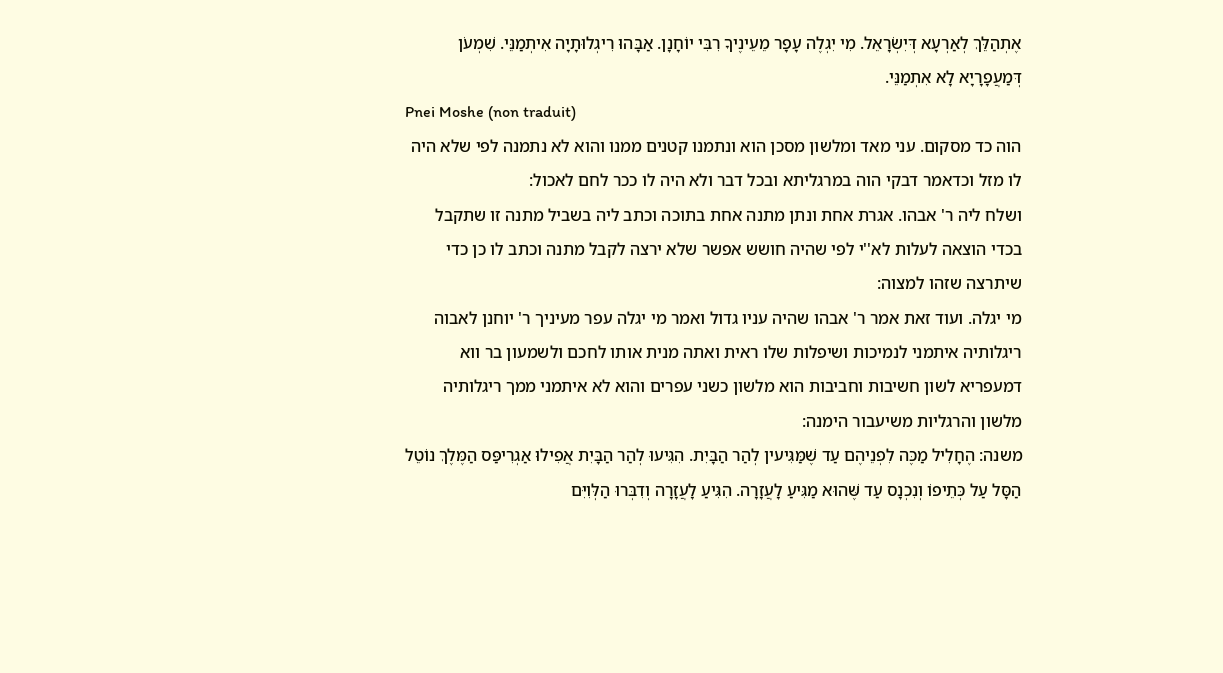אֶתְהַלֵּךְ לְאַרְעָא דְּיִשְׂרָאֵל. מִי יִגְלֶה עָפָר מֵעֵינֶיךָ רִבִּי יוֹחָנָן. אַבָּהוּ רִיגְלוּתָיָה אִיתְמַנֵּי. שִׁמְעֹן דְּמַעֲפָרָיָא לָא אִתְמַנֵּי.
Pnei Moshe (non traduit)
הוה כד מסקום. עני מאד ומלשון מסכן הוא ונתמנו קטנים ממנו והוא לא נתמנה לפי שלא היה לו מזל וכדאמר דבקי הוה במרגליתא ובכל דבר ולא היה לו ככר לחם לאכול:
ושלח ליה ר' אבהו. אגרת אחת ונתן מתנה אחת בתוכה וכתב ליה בשביל מתנה זו שתקבל בכדי הוצאה לעלות לא''י לפי שהיה חושש אפשר שלא ירצה לקבל מתנה וכתב לו כן כדי שיתרצה שזהו למצוה:
מי יגלה. ועוד זאת אמר ר' אבהו שהיה עניו גדול ואמר מי יגלה עפר מעיניך ר' יוחנן לאבוה ריגלותיה איתמני לנמיכות ושיפלות שלו ראית ואתה מנית אותו לחכם ולשמעון בר ווא דמעפריא לשון חשיבות וחביבות הוא מלשון כשני עפרים והוא לא איתמני ממך ריגלותיה מלשון והרגליות משיעבור הימנה:
משנה: הֶחָלִיל מַכֶּה לִפְנֵיהֶם עַד שֶׁמַּגִּיעין לְהַר הַבָּיִת. הִגִּיעוּ לְהַר הַבָּיִת אֲפִילוּ אַגְרִיפַּס הַמֶּלֶךְ נוֹטֵל הַסָּל עַל כְּתֵיפוֹ וְנִכְנָס עַד שֶּׁהוּא מַגִּיעַ לָעֲזָרָה. הִגִּיעַ לָעֲזָרָה וְדִבְּרוּ הַלְּוִיִּם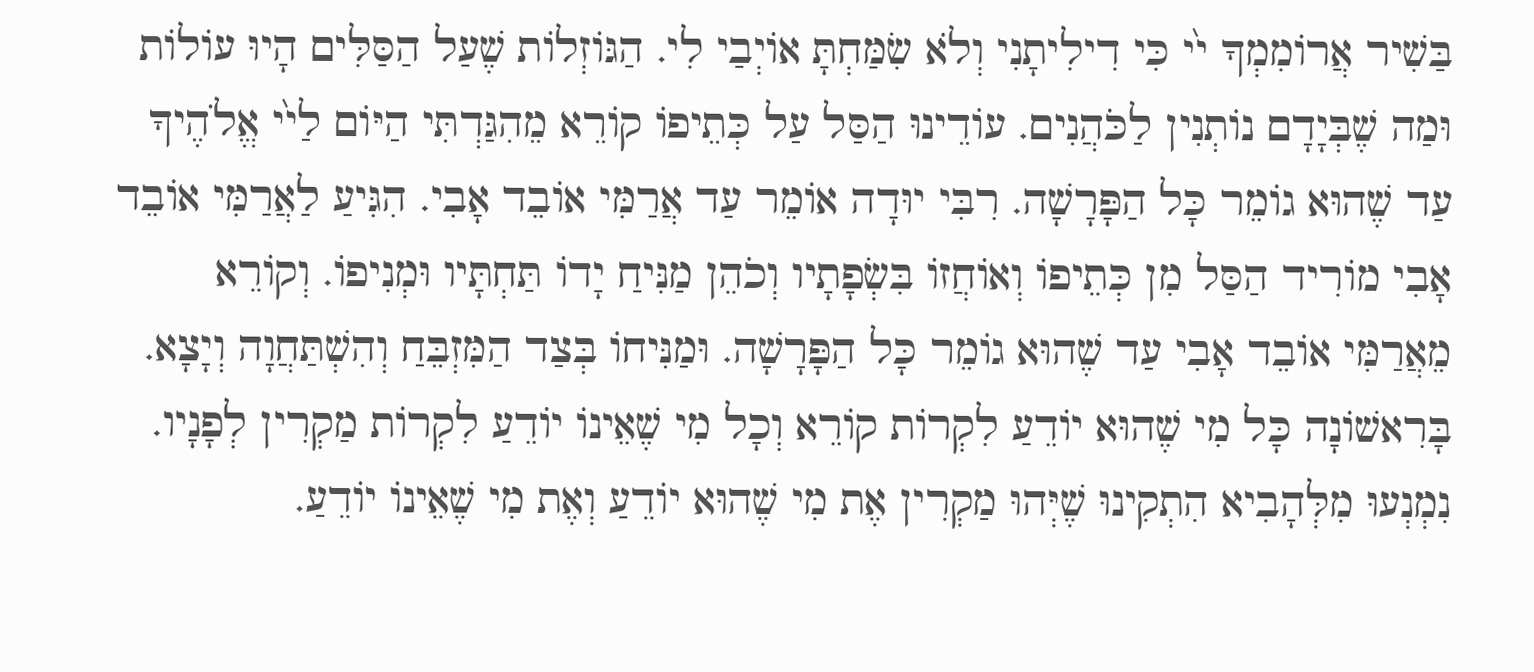בַּשִׁיר אֲרוֹמִמְךָ י֙י כִּי דִילִיתָנִי וְלֹא שִׂמַּחְתָּ אוֹיְבַי לִי. הַגּוֹזְלוֹת שֶׁעַל הַסַּלִּים הָיוּ עוֹלוֹת וּמַה שֶׁבְּיָדָם נוֹתְנִין לַכֹּהֲנִים. עוֹדֵינוּ הַסַּל עַל כְּתֵיפוֹ קוֹרֵא מֵהִגַּדְתִּי הַיּוֹם לַי֙י אֱלֹהֶיךָ עַד שֶׁהוּא גוֹמֵר כָּל הַפָּרָשָׁה. רִבִּי יוּדָה אוֹמֵר עַד אֲרַמִּי אוֹבֵד אָבִי. הִגִּיעַ לַאֲרַמִּי אוֹבֵד אָבִי מוֹרִיד הַסַּל מִן כְּתֵיפוֹ וְאוֹחֲזוֹ בִּשְׂפָתָיו וְכֹהֵן מַנִּיחַ יָדוֹ תַּחְתָּיו וּמְנִיפוֹ. וְקוֹרֵא מֵאֲרַמִּי אוֹבֵד אָבִי עַד שֶׁהוּא גוֹמֵר כָּל הַפָּרָשָׁה. וּמַנִּיחוֹ בְּצַד הַמִּזְבֵּחַ וְהִשְׁתַּחֲוָה וְיָצָא. בָּרִאשׁוֹנָה כָּל מִי שֶׁהוּא יוֹדֵעַ לִקְרוֹת קוֹרֵא וְכָל מִי שֶׁאֵינוֹ יוֹדֵעַ לִקְרוֹת מַקְרִין לְפָנָיו. נִמְנְעוּ מִלְּהָבִיא הִתְקִינוּ שֶׁיְּהוּ מַקְרִין אֶת מִי שֶׁהוּא יוֹדֵעַ וְאֶת מִי שֶׁאֵינוֹ יוֹדֵעַ.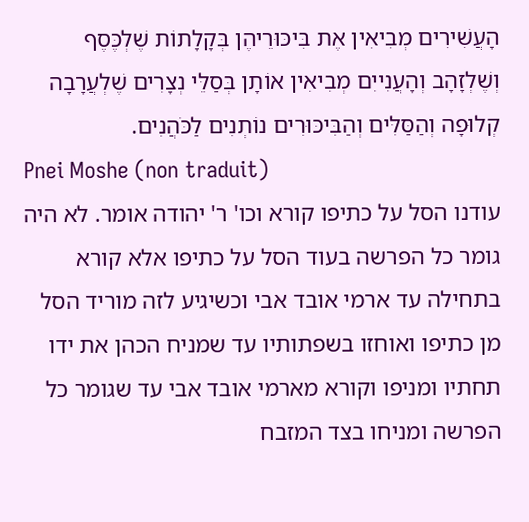הָעֲשִׁירִים מְבִיאִין אֶת בִּיכּוּרֵיהֶן בְּקָלָתוֹת שֶׁלְכֶּסֶף וְשֶׁלְזָהָב וְהָעֲנִייִם מְבִיאִין אוֹתָן בְּסַלֵּי נְצָרִים שֶׁלְעֲרָבָה קְלוּפָה וְהַסַּלִּים וְהַבִּיכּוּרִים נוֹתְנִים לַכֹּהֲנִים.
Pnei Moshe (non traduit)
עודנו הסל על כתיפו קורא וכו' ר' יהודה אומר. לא היה גומר כל הפרשה בעוד הסל על כתיפו אלא קורא בתחילה עד ארמי אובד אבי וכשיגיע לזה מוריד הסל מן כתיפו ואוחזו בשפתותיו עד שמניח הכהן את ידו תחתיו ומניפו וקורא מארמי אובד אבי עד שגומר כל הפרשה ומניחו בצד המזבח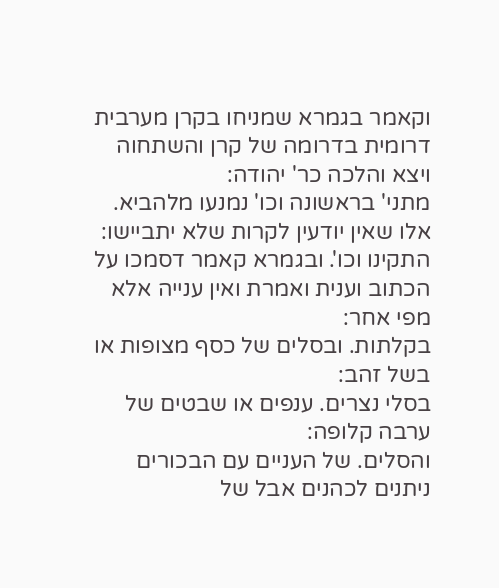וקאמר בגמרא שמניחו בקרן מערבית דרומית בדרומה של קרן והשתחוה ויצא והלכה כר' יהודה:
מתני' בראשונה וכו' נמנעו מלהביא. אלו שאין יודעין לקרות שלא יתביישו:
התקינו וכו'. ובגמרא קאמר דסמכו על הכתוב וענית ואמרת ואין ענייה אלא מפי אחר:
בקלתות. ובסלים של כסף מצופות או בשל זהב:
בסלי נצרים. ענפים או שבטים של ערבה קלופה:
והסלים. של העניים עם הבכורים ניתנים לכהנים אבל של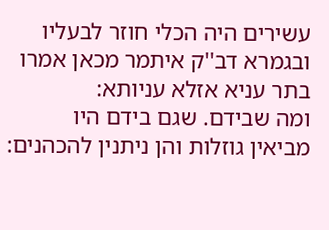עשירים היה הכלי חוזר לבעליו ובגמרא דב''ק איתמר מכאן אמרו בתר עניא אזלא עניותא:
ומה שבידם. שגם בידם היו מביאין גוזלות והן ניתנין להכהנים: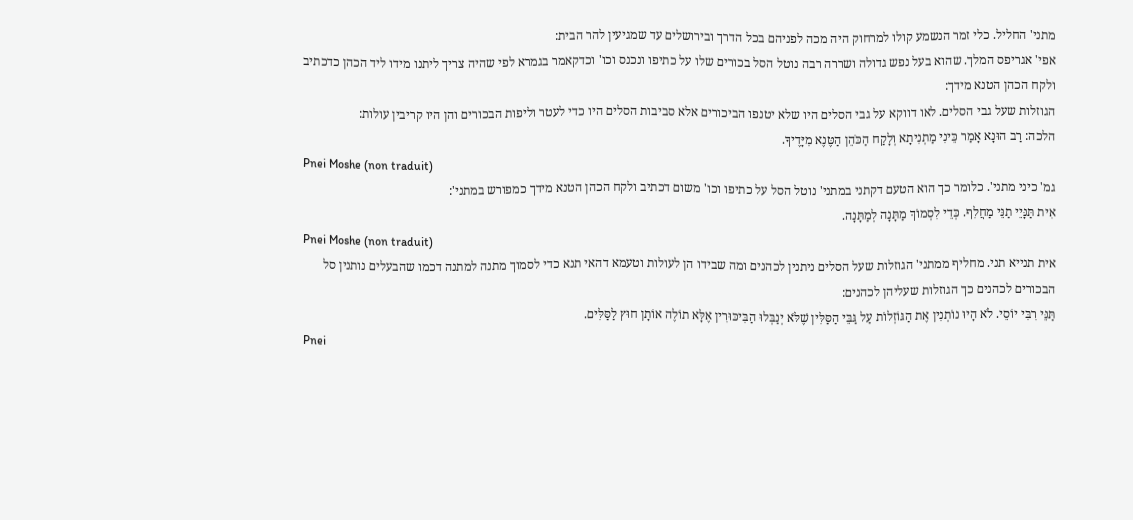מתני' החליל. כלי זמר הנשמע קולו למרחוק היה מכה לפניהם בכל הדרך ובירושלים עד שמגיעין להר הבית:
אפי' אגריפס המלך. שהוא בעל נפש גדולה ושררה רבה נוטל הסל בכורים שלו על כתיפו ונכנס וכו' וכדקאמר בגמרא לפי שהיה צריך ליתנו מידו ליד הכהן כדכתיב ולקח הכהן הטנא מידך:
הגוזלות שעל גבי הסלים. לאו דווקא על גבי הסלים היו שלא יטנפו הביכורים אלא סביבות הסלים היו כדי לעטר וליפות הבכורים והן היו קריבין עולות:
הלכה: רַב הוּנָא אָמַר כֵּינִי מַתְנִיתָא וְלָקַח הַכֹּהֵן הַטֶּנֶא מִיָּדֶיךָ.
Pnei Moshe (non traduit)
גמ' כיני מתני'. כלומר כך הוא הטעם דקתני במתני' נוטל הסל על כתיפו וכו' משום דכתיב ולקח הכהן הטנא מידך כמפורש במתני':
אִית תַּנָּיֵי תַנֵּי מַחֲלִף. כְּדֵי לִסְמוֹךְ מַתָּנָה לְמַתָּנָה.
Pnei Moshe (non traduit)
אית תנייא תני. מחליף ממתני' הגוזלות שעל הסלים ניתנין לכהנים ומה שבידו הן לעולות וטעמא דהאי תנא כדי לסמוך מתנה למתנה דכמו שהבעלים נותנין סל הבכורים לכהנים כך הגוזלות שעליהן לכהנים:
תַּנֵּי רִבִּי יוֹסֵי. לֹא הָיוּ נוֹתְנִין אֶת הַגּוֹזְלוֹת עַל גַּבֵּי הַסַּלִּין שֶׁלֹּא יְנַבְּלוּ הַבִּיכּוּרִין אֶלָּא תוֹלֶה אוֹתָן חוּץ לַסַּלִּים.
Pnei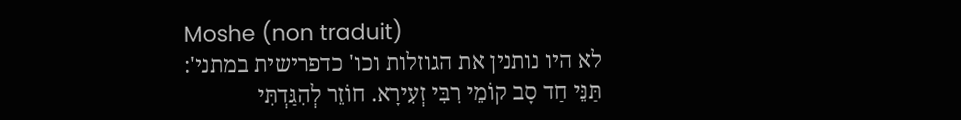Moshe (non traduit)
לא היו נותנין את הגוזלות וכו' כדפרישית במתני':
תַּנֵּי חַד סָב קוֹמֵי רִבִּי זְעִירָא. חוֹזֵר לְהִגַּדְתִּי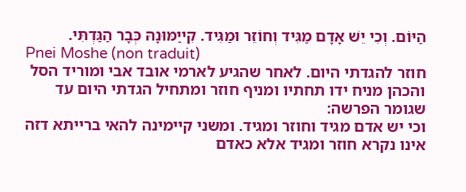הַיּוֹם. וְכִי יֵשׁ אָדָם מַגִּיד וְחוֹזֵר וּמַגִּיד. קִייַמּוּנָהּ כְּבָר הַגַּדְתִּי.
Pnei Moshe (non traduit)
חוזר להגדתי היום. לאחר שהגיע לארמי אובד אבי ומוריד הסל והכהן מניח ידו תחתיו ומניף חוזר ומתחיל הגדתי היום עד שגומר הפרשה:
וכי יש אדם מגיד וחוזר ומגיד. ומשני קיימינה להאי ברייתא דזה אינו נקרא חוזר ומגיד אלא כאדם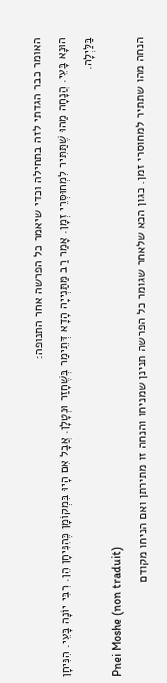האומר כבר הגדתי לזה בתחילה וכדי שיאמר כל הפרשה אחר התנופה:
הוּנָא בָּעֵי. הֲנָחָה מַהוּ שֶׁתַּתִּיר לִמְחוּסְּרֵי זְמָן. אָמַר רַב מַּתַּנְייָה הָדָא דְּתֵימַר בְּשֶׁחָזַר וּנְטָלָן. אֲבָל אִם הָיוּ בִּמְקוֹמָן כֶּהִנִּיחָן הֵן. רִבִּי יוֹנָה בָּעֵי. הִנִּיחָן בַּלַּיְלָה.
Pnei Moshe (non traduit)
הנחה מהו שתתיר למחוסרי זמן. כגון הכא שלאחר שגומר כל הפרשה תנינן שמניחו והנחה זו מתירתן ואם הניחו מקודם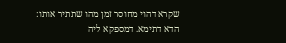שקרא דהוי מחוסר זמן מהו שתתיר אותו:
הדא דתימא. דמספקא ליה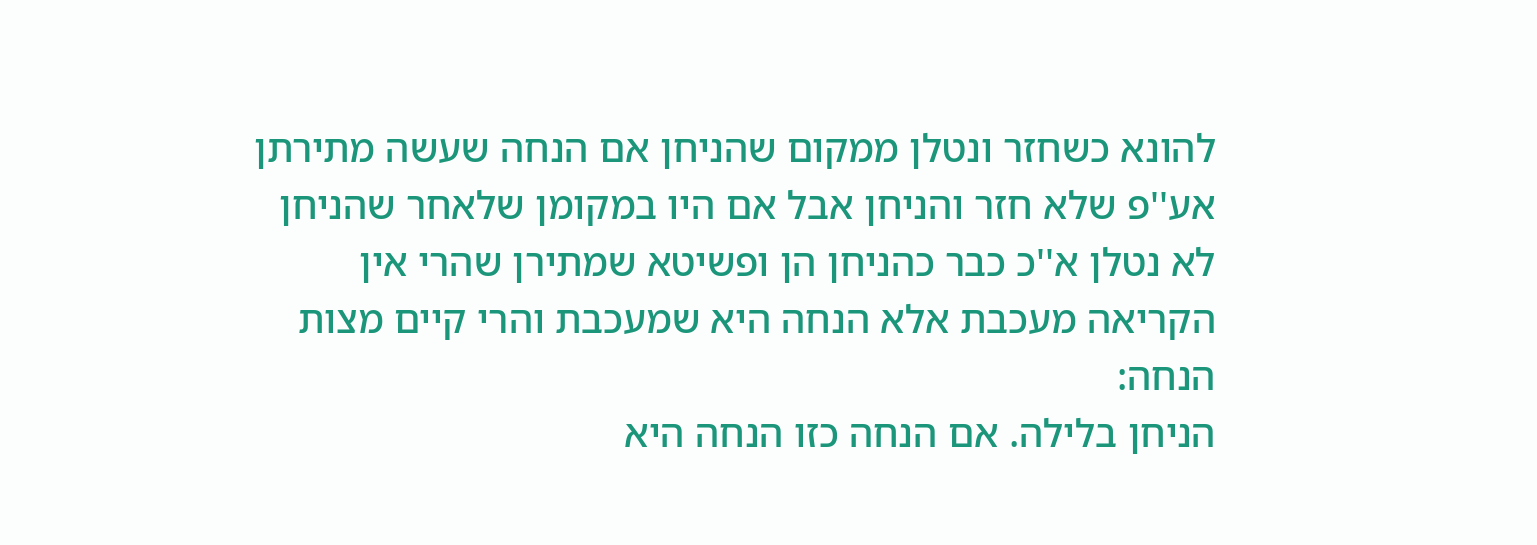להונא כשחזר ונטלן ממקום שהניחן אם הנחה שעשה מתירתן אע''פ שלא חזר והניחן אבל אם היו במקומן שלאחר שהניחן לא נטלן א''כ כבר כהניחן הן ופשיטא שמתירן שהרי אין הקריאה מעכבת אלא הנחה היא שמעכבת והרי קיים מצות הנחה:
הניחן בלילה. אם הנחה כזו הנחה היא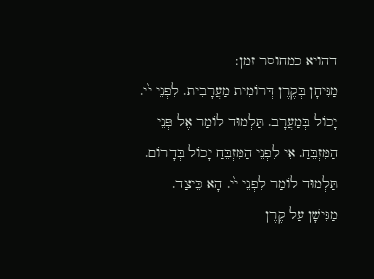דהויא כמחוסר זמן:
מַנִּיחָן בְּקֶרֶן דְּרוֹמִית מַעֲרָבִית. לִפְנֵי י֙י. יָכוֹל בְּמַעֲרָב. תַּלְמוּד לוֹמַר אֶל פְּנֵי הַמִּזְבֵּחַ. אִי לִפְנֵי הַמִּזְבֵּחַ יָכוֹל בְּדָרוֹם. תַּלְמוּד לוֹמַר לִפְנֵי י֙י. הָא כֵּיצַד. מַגִּישָׁן עַל קֶרֶן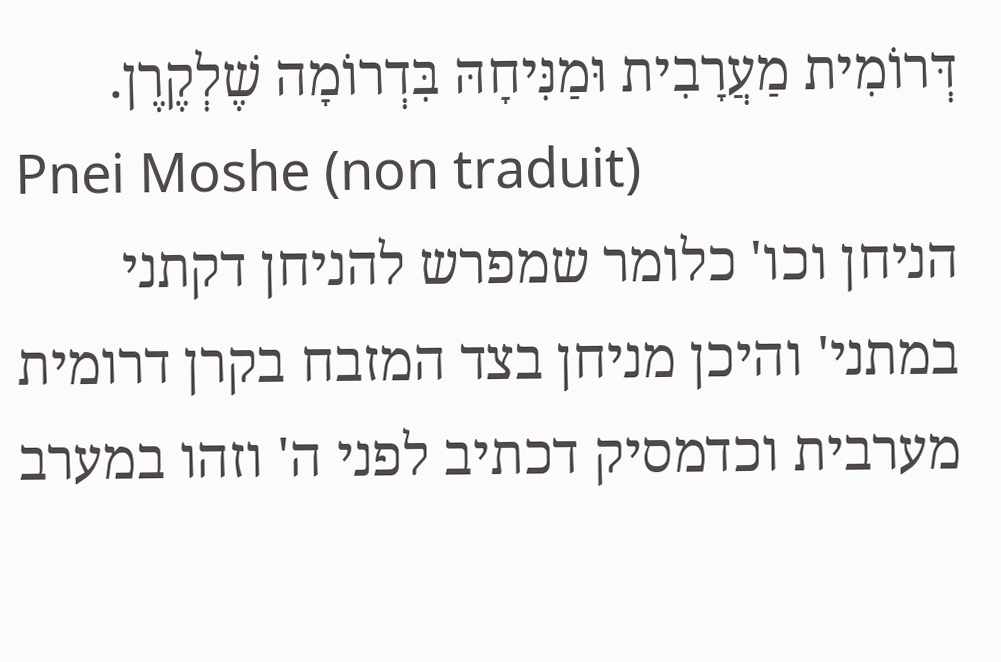דְּרוֹמִית מַעֲרָבִית וּמַנִּיחָהּ בִּדְרוֹמָה שֶׁלְקֶרֶן.
Pnei Moshe (non traduit)
הניחן וכו' כלומר שמפרש להניחן דקתני במתני' והיכן מניחן בצד המזבח בקרן דרומית מערבית וכדמסיק דכתיב לפני ה' וזהו במערב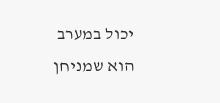יכול במערב הוא שמניחן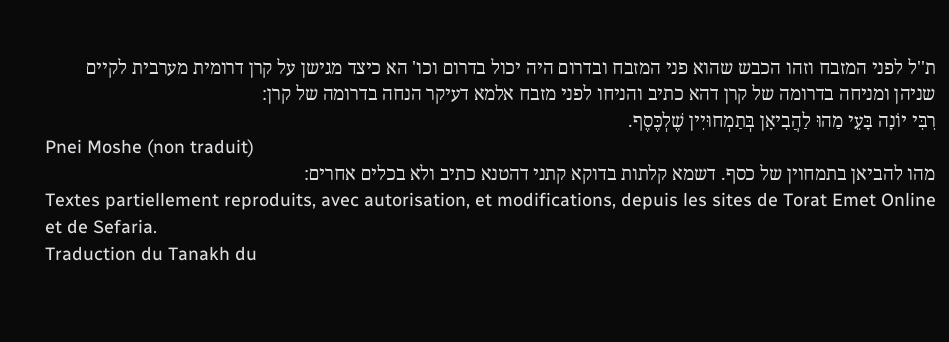ת''ל לפני המזבח וזהו הכבש שהוא פני המזבח ובדרום היה יכול בדרום וכו' הא כיצד מגישן על קרן דרומית מערבית לקיים שניהן ומניחה בדרומה של קרן דהא כתיב והניחו לפני מזבח אלמא דעיקר הנחה בדרומה של קרן:
רִבִּי יוֹנָה בָּעֵי מַהוּ לַהֲבִיאָן בְּתַמְחוּיִין שֶׁלְכֶּסֶף.
Pnei Moshe (non traduit)
מהו להביאן בתמחוין של כסף. דשמא קלתות בדוקא קתני דהטנא כתיב ולא בכלים אחרים:
Textes partiellement reproduits, avec autorisation, et modifications, depuis les sites de Torat Emet Online et de Sefaria.
Traduction du Tanakh du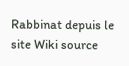Rabbinat depuis le site Wiki source